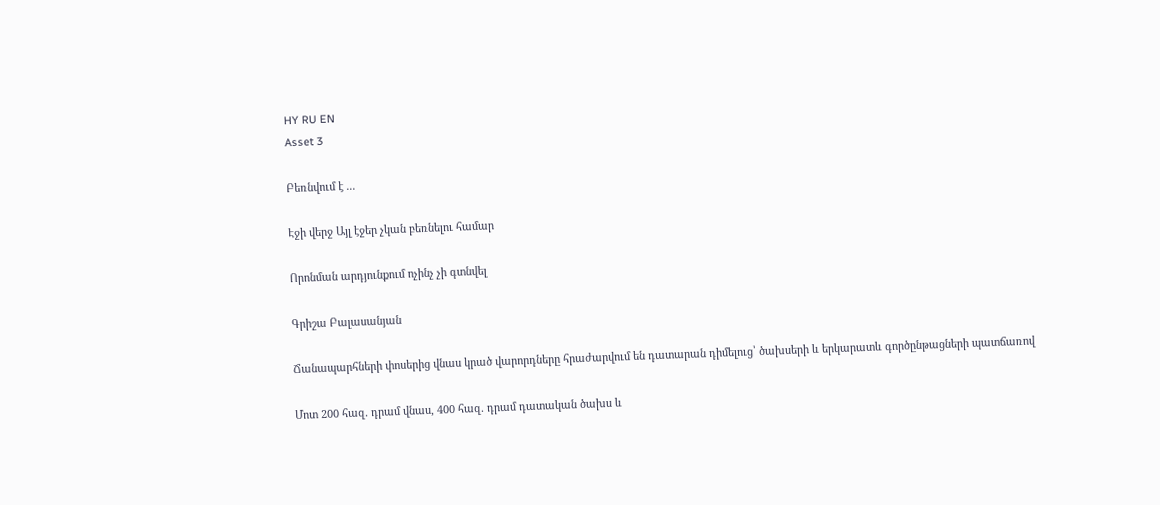HY RU EN
Asset 3

Բեռնվում է ...

Էջի վերջ Այլ էջեր չկան բեռնելու համար

Որոնման արդյունքում ոչինչ չի գտնվել

Գրիշա Բալասանյան

Ճանապարհների փոսերից վնաս կրած վարորդները հրաժարվում են դատարան դիմելուց՝ ծախսերի և երկարատև գործընթացների պատճառով

Մոտ 200 հազ. դրամ վնաս, 400 հազ. դրամ դատական ծախս և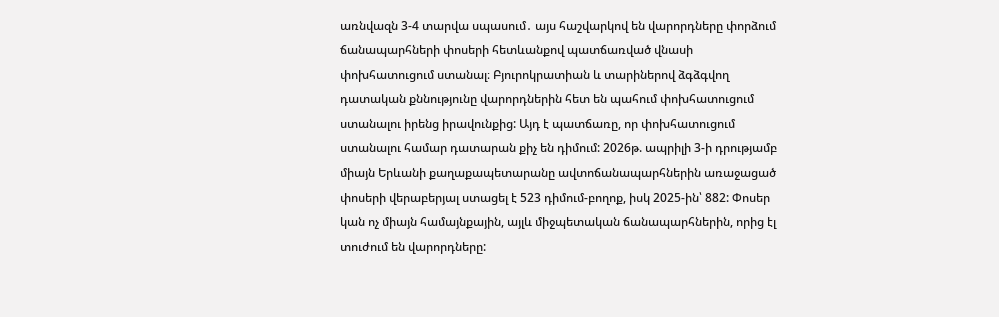առնվազն 3-4 տարվա սպասում․ այս հաշվարկով են վարորդները փորձում ճանապարհների փոսերի հետևանքով պատճառված վնասի փոխհատուցում ստանալ։ Բյուրոկրատիան և տարիներով ձգձգվող դատական քննությունը վարորդներին հետ են պահում փոխհատուցում ստանալու իրենց իրավունքից: Այդ է պատճառը, որ փոխհատուցում ստանալու համար դատարան քիչ են դիմում: 2026թ. ապրիլի 3-ի դրությամբ միայն Երևանի քաղաքապետարանը ավտոճանապարհներին առաջացած փոսերի վերաբերյալ ստացել է 523 դիմում-բողոք, իսկ 2025-ին՝ 882: Փոսեր կան ոչ միայն համայնքային, այլև միջպետական ճանապարհներին, որից էլ տուժում են վարորդները: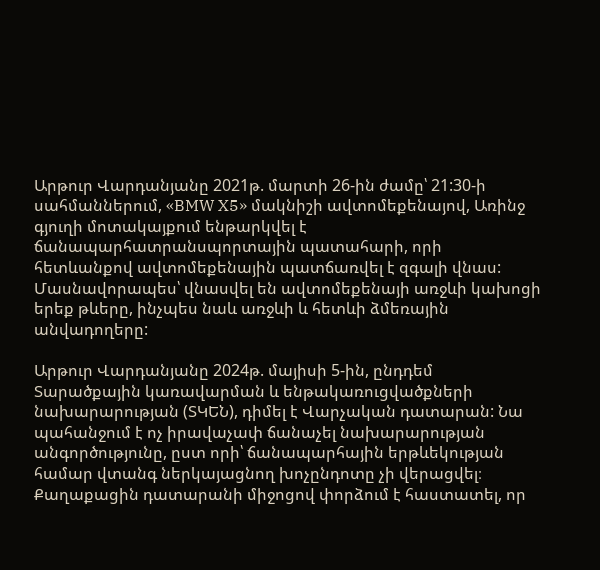Արթուր Վարդանյանը 2021թ. մարտի 26-ին ժամը՝ 21:30-ի սահմաններում, «BMW X5» մակնիշի ավտոմեքենայով, Առինջ գյուղի մոտակայքում ենթարկվել է ճանապարհատրանսպորտային պատահարի, որի հետևանքով ավտոմեքենային պատճառվել է զգալի վնաս: Մասնավորապես՝ վնասվել են ավտոմեքենայի առջևի կախոցի երեք թևերը, ինչպես նաև առջևի և հետևի ձմեռային անվադողերը:

Արթուր Վարդանյանը 2024թ. մայիսի 5-ին, ընդդեմ Տարածքային կառավարման և ենթակառուցվածքների նախարարության (ՏԿԵՆ), դիմել է Վարչական դատարան: Նա պահանջում է ոչ իրավաչափ ճանաչել նախարարության անգործությունը, ըստ որի՝ ճանապարհային երթևեկության համար վտանգ ներկայացնող խոչընդոտը չի վերացվել։ Քաղաքացին դատարանի միջոցով փորձում է հաստատել, որ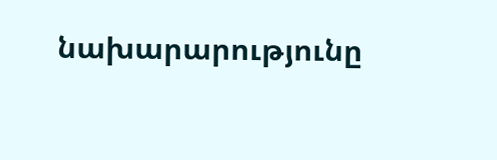նախարարությունը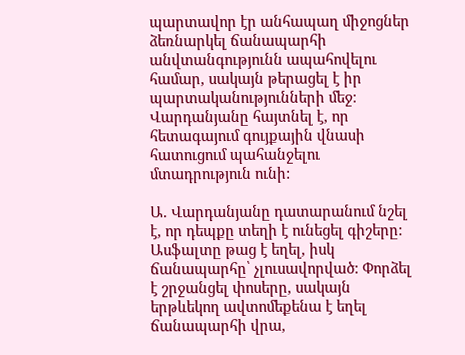պարտավոր էր անհապաղ միջոցներ ձեռնարկել ճանապարհի անվտանգությունն ապահովելու համար, սակայն թերացել է իր պարտականությունների մեջ։ Վարդանյանը հայտնել է, որ հետագայում գույքային վնասի հատուցում պահանջելու մտադրություն ունի:

Ա. Վարդանյանը դատարանում նշել է, որ դեպքը տեղի է ունեցել գիշերը: Ասֆալտը թաց է եղել, իսկ ճանապարհը՝ չլուսավորված: Փորձել է շրջանցել փոսերը, սակայն երթևեկող ավտոմեքենա է եղել ճանապարհի վրա,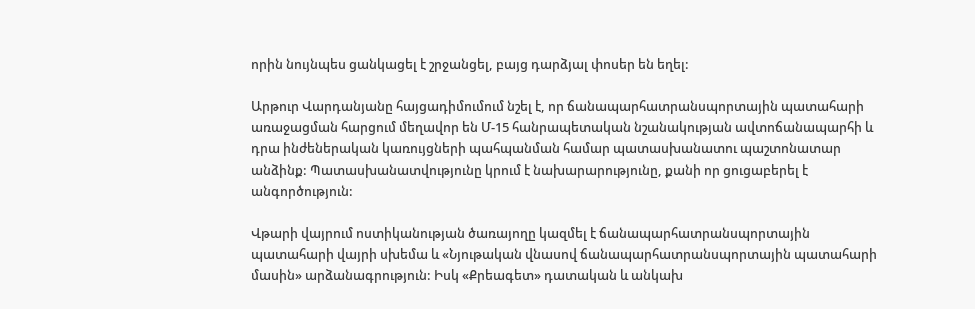որին նույնպես ցանկացել է շրջանցել, բայց դարձյալ փոսեր են եղել:

Արթուր Վարդանյանը հայցադիմումում նշել է, որ ճանապարհատրանսպորտային պատահարի առաջացման հարցում մեղավոր են Մ-15 հանրապետական նշանակության ավտոճանապարհի և դրա ինժեներական կառույցների պահպանման համար պատասխանատու պաշտոնատար անձինք: Պատասխանատվությունը կրում է նախարարությունը, քանի որ ցուցաբերել է անգործություն:

Վթարի վայրում ոստիկանության ծառայողը կազմել է ճանապարհատրանսպորտային պատահարի վայրի սխեմա և «Նյութական վնասով ճանապարհատրանսպորտային պատահարի մասին» արձանագրություն: Իսկ «Քրեագետ» դատական և անկախ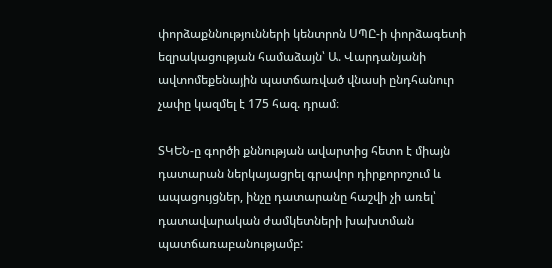փորձաքննությունների կենտրոն ՍՊԸ-ի փորձագետի եզրակացության համաձայն՝ Ա. Վարդանյանի ավտոմեքենային պատճառված վնասի ընդհանուր չափը կազմել է 175 հազ. դրամ։

ՏԿԵՆ-ը գործի քննության ավարտից հետո է միայն դատարան ներկայացրել գրավոր դիրքորոշում և ապացույցներ, ինչը դատարանը հաշվի չի առել՝ դատավարական ժամկետների խախտման պատճառաբանությամբ: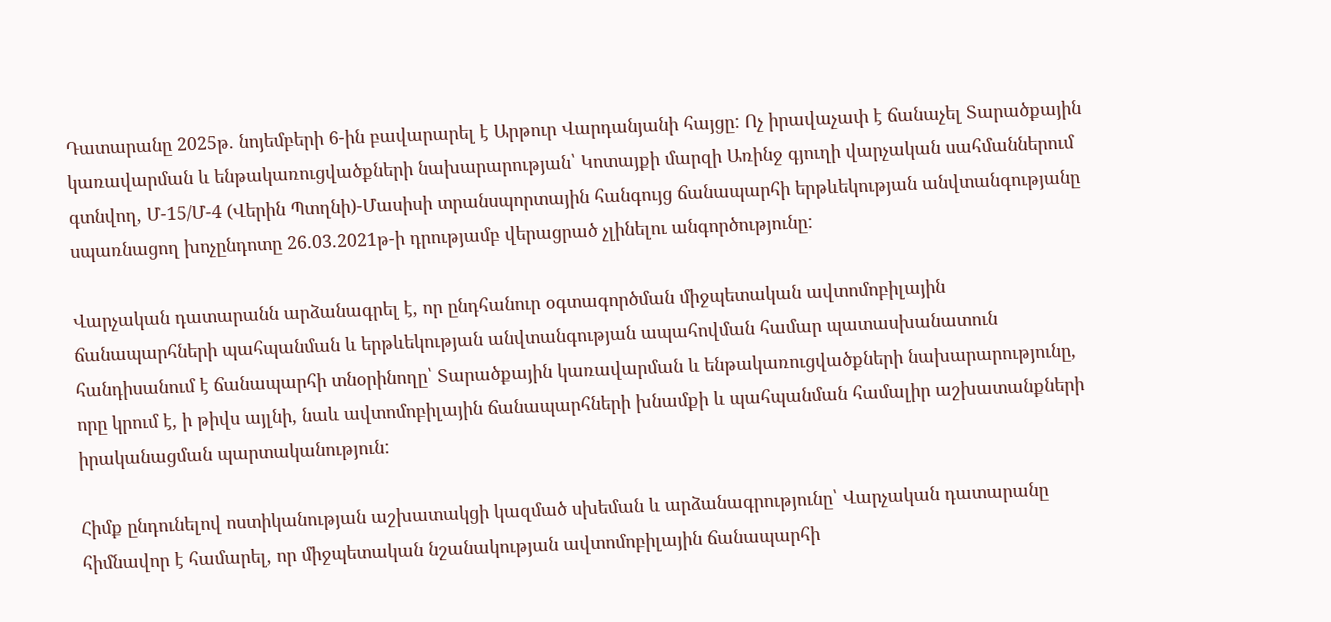Դատարանը 2025թ. նոյեմբերի 6-ին բավարարել է Արթուր Վարդանյանի հայցը: Ոչ իրավաչափ է ճանաչել Տարածքային կառավարման և ենթակառուցվածքների նախարարության՝ Կոտայքի մարզի Առինջ գյուղի վարչական սահմաններում գտնվող, Մ-15/Մ-4 (Վերին Պտղնի)-Մասիսի տրանսպորտային հանգույց ճանապարհի երթևեկության անվտանգությանը սպառնացող խոչընդոտը 26.03.2021թ-ի դրությամբ վերացրած չլինելու անգործությունը:

Վարչական դատարանն արձանագրել է, որ ընդհանուր օգտագործման միջպետական ավտոմոբիլային ճանապարհների պահպանման և երթևեկության անվտանգության ապահովման համար պատասխանատուն հանդիսանում է ճանապարհի տնօրինողը՝ Տարածքային կառավարման և ենթակառուցվածքների նախարարությունը, որը կրում է, ի թիվս այլնի, նաև ավտոմոբիլային ճանապարհների խնամքի և պահպանման համալիր աշխատանքների իրականացման պարտականություն:

Հիմք ընդունելով ոստիկանության աշխատակցի կազմած սխեման և արձանագրությունը՝ Վարչական դատարանը հիմնավոր է համարել, որ միջպետական նշանակության ավտոմոբիլային ճանապարհի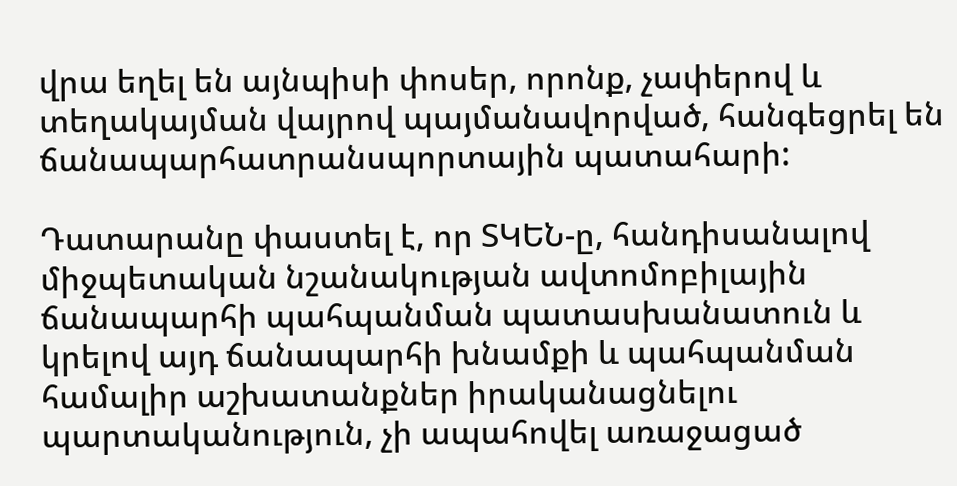վրա եղել են այնպիսի փոսեր, որոնք, չափերով և տեղակայման վայրով պայմանավորված, հանգեցրել են ճանապարհատրանսպորտային պատահարի:

Դատարանը փաստել է, որ ՏԿԵՆ-ը, հանդիսանալով միջպետական նշանակության ավտոմոբիլային ճանապարհի պահպանման պատասխանատուն և կրելով այդ ճանապարհի խնամքի և պահպանման համալիր աշխատանքներ իրականացնելու պարտականություն, չի ապահովել առաջացած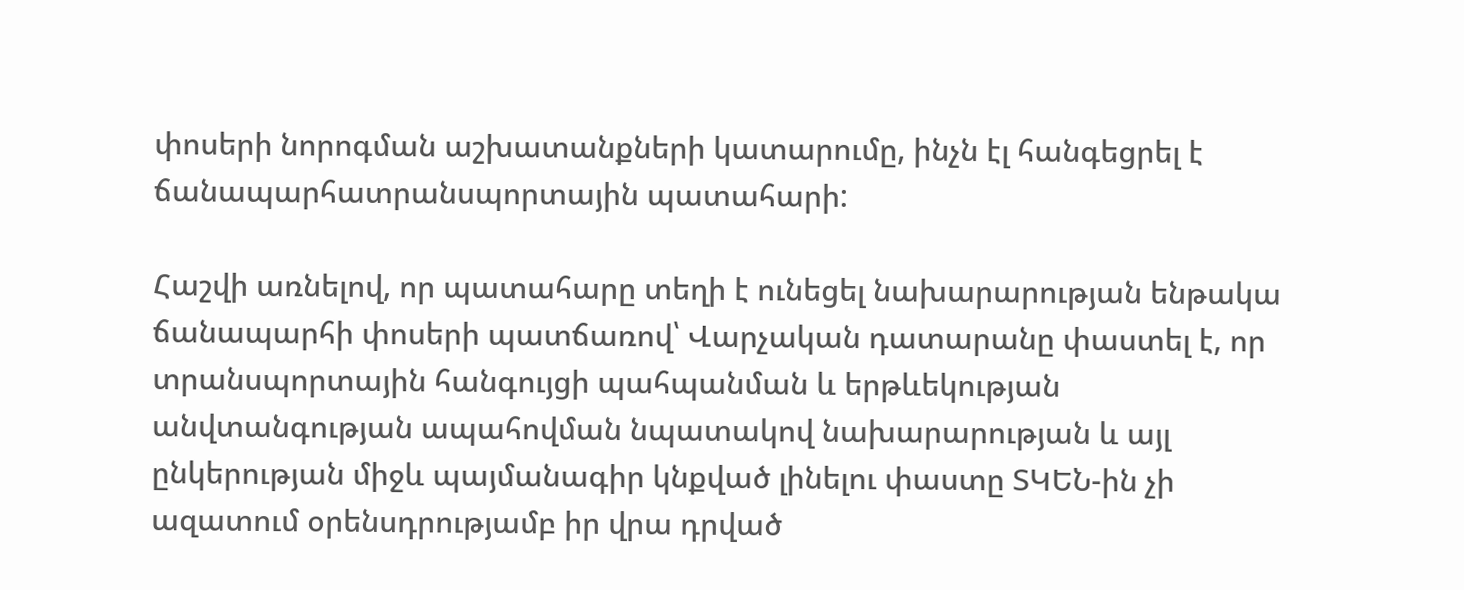փոսերի նորոգման աշխատանքների կատարումը, ինչն էլ հանգեցրել է ճանապարհատրանսպորտային պատահարի:

Հաշվի առնելով, որ պատահարը տեղի է ունեցել նախարարության ենթակա ճանապարհի փոսերի պատճառով՝ Վարչական դատարանը փաստել է, որ տրանսպորտային հանգույցի պահպանման և երթևեկության անվտանգության ապահովման նպատակով նախարարության և այլ ընկերության միջև պայմանագիր կնքված լինելու փաստը ՏԿԵՆ-ին չի ազատում օրենսդրությամբ իր վրա դրված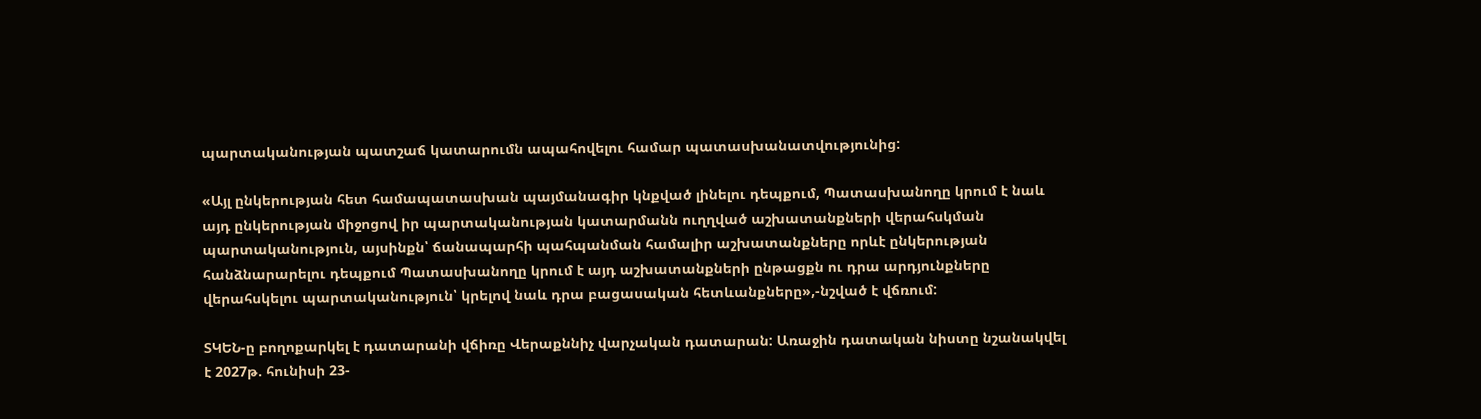պարտականության պատշաճ կատարումն ապահովելու համար պատասխանատվությունից:

«Այլ ընկերության հետ համապատասխան պայմանագիր կնքված լինելու դեպքում, Պատասխանողը կրում է նաև այդ ընկերության միջոցով իր պարտականության կատարմանն ուղղված աշխատանքների վերահսկման պարտականություն, այսինքն՝ ճանապարհի պահպանման համալիր աշխատանքները որևէ ընկերության հանձնարարելու դեպքում Պատասխանողը կրում է այդ աշխատանքների ընթացքն ու դրա արդյունքները վերահսկելու պարտականություն՝ կրելով նաև դրա բացասական հետևանքները»,-նշված է վճռում:

ՏԿԵՆ-ը բողոքարկել է դատարանի վճիռը Վերաքննիչ վարչական դատարան: Առաջին դատական նիստը նշանակվել է 2027թ. հունիսի 23-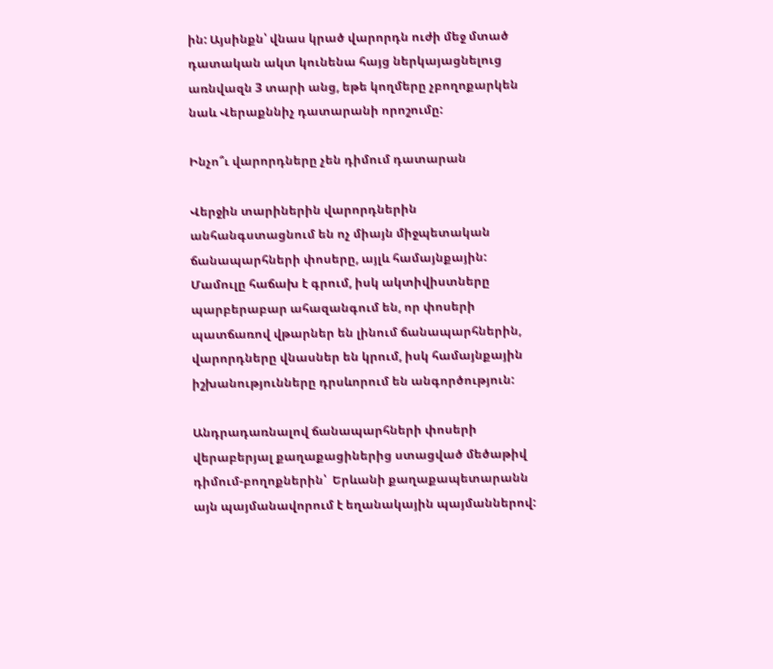ին: Այսինքն՝ վնաս կրած վարորդն ուժի մեջ մտած դատական ակտ կունենա հայց ներկայացնելուց առնվազն 3 տարի անց, եթե կողմերը չբողոքարկեն նաև Վերաքննիչ դատարանի որոշումը:

Ինչո՞ւ վարորդները չեն դիմում դատարան

Վերջին տարիներին վարորդներին անհանգստացնում են ոչ միայն միջպետական ճանապարհների փոսերը, այլև համայնքային: Մամուլը հաճախ է գրում, իսկ ակտիվիստները պարբերաբար ահազանգում են, որ փոսերի պատճառով վթարներ են լինում ճանապարհներին, վարորդները վնասներ են կրում, իսկ համայնքային իշխանությունները դրսևորում են անգործություն:

Անդրադառնալով ճանապարհների փոսերի վերաբերյալ քաղաքացիներից ստացված մեծաթիվ դիմում-բողոքներին՝  Երևանի քաղաքապետարանն այն պայմանավորում է եղանակային պայմաններով: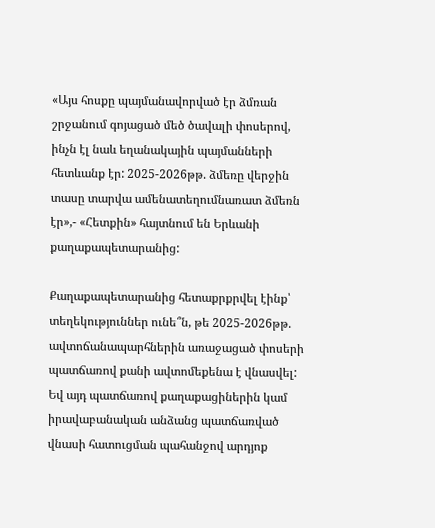«Այս հոսքը պայմանավորված էր ձմռան շրջանում գոյացած մեծ ծավալի փոսերով, ինչն էլ նաև եղանակային պայմանների հետևանք էր: 2025-2026թթ. ձմեռը վերջին տասը տարվա ամենատեղումնառատ ձմեռն էր»,- «Հետքին» հայտնում են Երևանի քաղաքապետարանից:

Քաղաքապետարանից հետաքրքրվել էինք՝ տեղեկություններ ունե՞ն, թե 2025-2026թթ. ավտոճանապարհներին առաջացած փոսերի պատճառով քանի ավտոմեքենա է վնասվել: Եվ այդ պատճառով քաղաքացիներին կամ իրավաբանական անձանց պատճառված վնասի հատուցման պահանջով արդյոք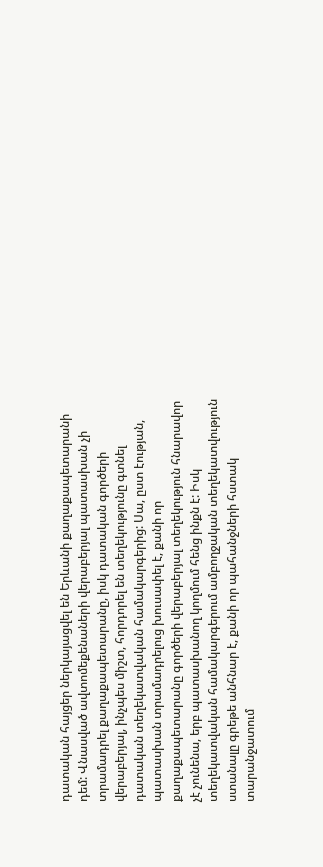դատական հայցեր ներկայացվել են Երևանի քաղաքապետարանի դեմ: Վնասված ավտոմեքենաների վերաբերյալ պատասխան չի տրամադրել քաղաքապետարանը, իսկ դատական գործերի վերաբերյալ, ինչպես միշտ, հորդորել են տեղեկությունը գտնել դատական տեղեկատվական համակարգերից: Սա, ըստ էության, պատասխան տրամադրելուց խուսափել է, քանի որ քաղաքապետարանը գործերի վերաբերյալ տեղեկություն հնարավոր չէ չունենա, երբ պատասխանող կողմում հենց ինքն է: Իսկ տեղեկատվական համակարգերում ամբողջական տեղեկատվություն ստանալը գրեթե անհնար է, քանի որ պահանջների հստակ տարանջատում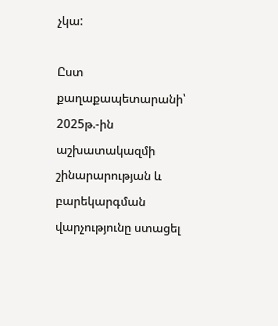չկա:

Ըստ քաղաքապետարանի՝ 2025թ.-ին աշխատակազմի շինարարության և բարեկարգման վարչությունը ստացել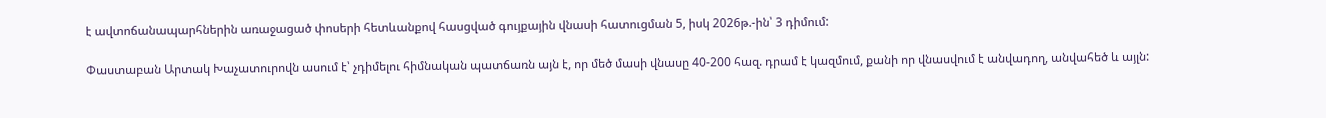է ավտոճանապարհներին առաջացած փոսերի հետևանքով հասցված գույքային վնասի հատուցման 5, իսկ 2026թ.-ին՝ 3 դիմում:

Փաստաբան Արտակ Խաչատուրովն ասում է՝ չդիմելու հիմնական պատճառն այն է, որ մեծ մասի վնասը 40-200 հազ. դրամ է կազմում, քանի որ վնասվում է անվադող, անվահեծ և այլն: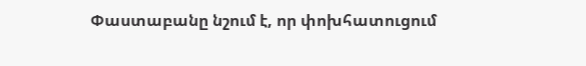Փաստաբանը նշում է, որ փոխհատուցում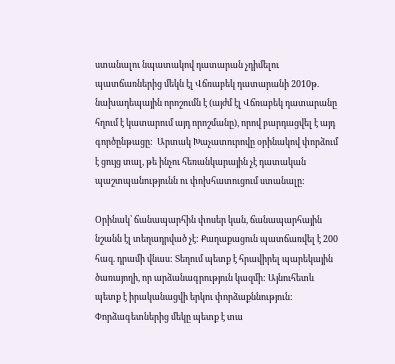ստանալու նպատակով դատարան չդիմելու պատճառներից մեկն էլ Վճռաբեկ դատարանի 2010թ. նախադեպային որոշումն է (այժմ էլ Վճռաբեկ դատարանը հղում է կատարում այդ որոշմանը), որով բարդացվել է այդ գործընթացը:  Արտակ Խաչատուրովը օրինակով փորձում է ցույց տալ, թե ինչու հեռանկարային չէ դատական պաշտպանությունն ու փոխհատուցում ստանալը:

Օրինակ՝ ճանապարհին փոսեր կան, ճանապարհային նշանն էլ տեղադրված չէ: Քաղաքացուն պատճառվել է 200 հազ. դրամի վնաս: Տեղում պետք է հրավիրել պարեկային ծառայողի, որ արձանագրություն կազմի: Այնուհետև պետք է իրականացվի երկու փորձաքննություն: Փորձագետներից մեկը պետք է տա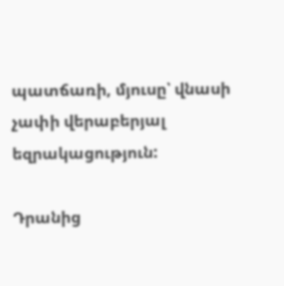պատճառի, մյուսը՝ վնասի չափի վերաբերյալ եզրակացություն:

Դրանից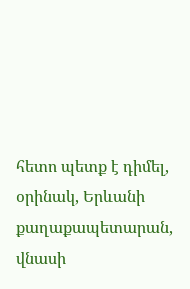հետո պետք է դիմել, օրինակ, Երևանի քաղաքապետարան, վնասի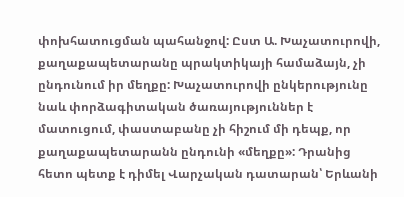փոխհատուցման պահանջով: Ըստ Ա. Խաչատուրովի, քաղաքապետարանը պրակտիկայի համաձայն, չի ընդունում իր մեղքը: Խաչատուրովի ընկերությունը նաև փորձագիտական ծառայություններ է մատուցում, փաստաբանը չի հիշում մի դեպք, որ քաղաքապետարանն ընդունի «մեղքը»: Դրանից հետո պետք է դիմել Վարչական դատարան՝ Երևանի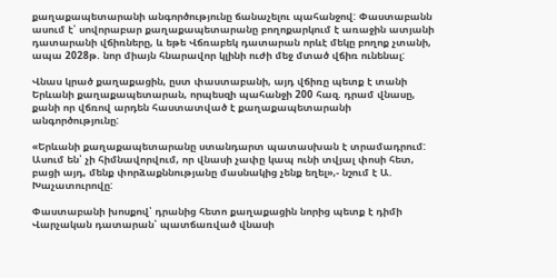քաղաքապետարանի անգործությունը ճանաչելու պահանջով: Փաստաբանն ասում է՝ սովորաբար քաղաքապետարանը բողոքարկում է առաջին ատյանի դատարանի վճիռները, և եթե Վճռաբեկ դատարան որևէ մեկը բողոք չտանի, ապա 2028թ. նոր միայն հնարավոր կլինի ուժի մեջ մտած վճիռ ունենալ:

Վնաս կրած քաղաքացին, ըստ փաստաբանի, այդ վճիռը պետք է տանի Երևանի քաղաքապետարան, որպեսզի պահանջի 200 հազ. դրամ վնասը, քանի որ վճռով արդեն հաստատված է քաղաքապետարանի անգործությունը:

«Երևանի քաղաքապետարանը ստանդարտ պատասխան է տրամադրում: Ասում են՝ չի հիմնավորվում, որ վնասի չափը կապ ունի տվյալ փոսի հետ, բացի այդ, մենք փորձաքննությանը մասնակից չենք եղել»,- նշում է Ա. Խաչատուրովը:

Փաստաբանի խոսքով՝ դրանից հետո քաղաքացին նորից պետք է դիմի Վարչական դատարան՝ պատճառված վնասի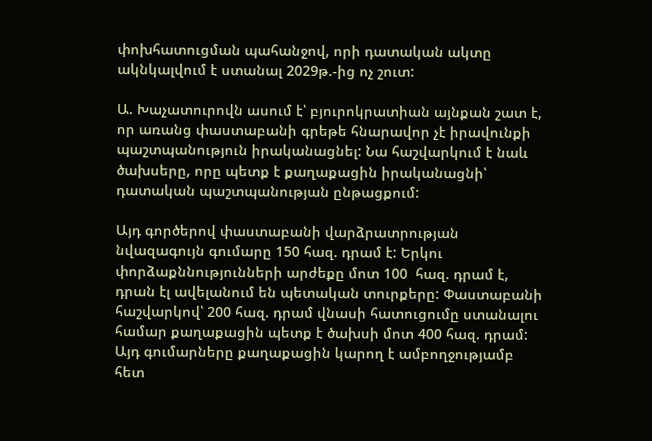փոխհատուցման պահանջով, որի դատական ակտը ակնկալվում է ստանալ 2029թ.-ից ոչ շուտ:

Ա. Խաչատուրովն ասում է՝ բյուրոկրատիան այնքան շատ է, որ առանց փաստաբանի գրեթե հնարավոր չէ իրավունքի պաշտպանություն իրականացնել: Նա հաշվարկում է նաև ծախսերը, որը պետք է քաղաքացին իրականացնի՝ դատական պաշտպանության ընթացքում:

Այդ գործերով փաստաբանի վարձրատրության նվազագույն գումարը 150 հազ. դրամ է: Երկու փորձաքննությունների արժեքը մոտ 100  հազ. դրամ է, դրան էլ ավելանում են պետական տուրքերը: Փաստաբանի հաշվարկով՝ 200 հազ. դրամ վնասի հատուցումը ստանալու համար քաղաքացին պետք է ծախսի մոտ 400 հազ. դրամ: Այդ գումարները քաղաքացին կարող է ամբողջությամբ հետ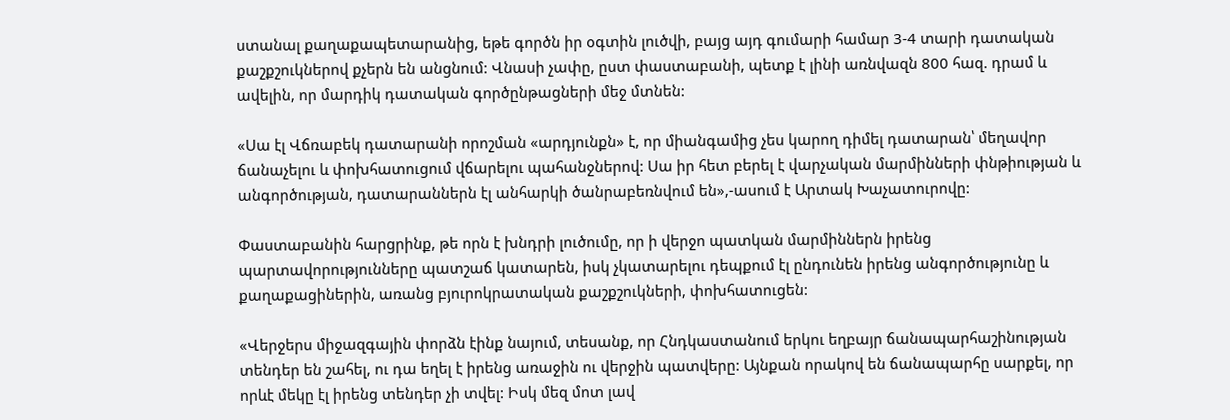ստանալ քաղաքապետարանից, եթե գործն իր օգտին լուծվի, բայց այդ գումարի համար 3-4 տարի դատական քաշքշուկներով քչերն են անցնում: Վնասի չափը, ըստ փաստաբանի, պետք է լինի առնվազն 800 հազ. դրամ և ավելին, որ մարդիկ դատական գործընթացների մեջ մտնեն:

«Սա էլ Վճռաբեկ դատարանի որոշման «արդյունքն» է, որ միանգամից չես կարող դիմել դատարան՝ մեղավոր ճանաչելու և փոխհատուցում վճարելու պահանջներով: Սա իր հետ բերել է վարչական մարմինների փնթիության և անգործության, դատարաններն էլ անհարկի ծանրաբեռնվում են»,-ասում է Արտակ Խաչատուրովը:

Փաստաբանին հարցրինք, թե որն է խնդրի լուծումը, որ ի վերջո պատկան մարմիններն իրենց պարտավորությունները պատշաճ կատարեն, իսկ չկատարելու դեպքում էլ ընդունեն իրենց անգործությունը և քաղաքացիներին, առանց բյուրոկրատական քաշքշուկների, փոխհատուցեն:

«Վերջերս միջազգային փորձն էինք նայում, տեսանք, որ Հնդկաստանում երկու եղբայր ճանապարհաշինության տենդեր են շահել, ու դա եղել է իրենց առաջին ու վերջին պատվերը: Այնքան որակով են ճանապարհը սարքել, որ որևէ մեկը էլ իրենց տենդեր չի տվել: Իսկ մեզ մոտ լավ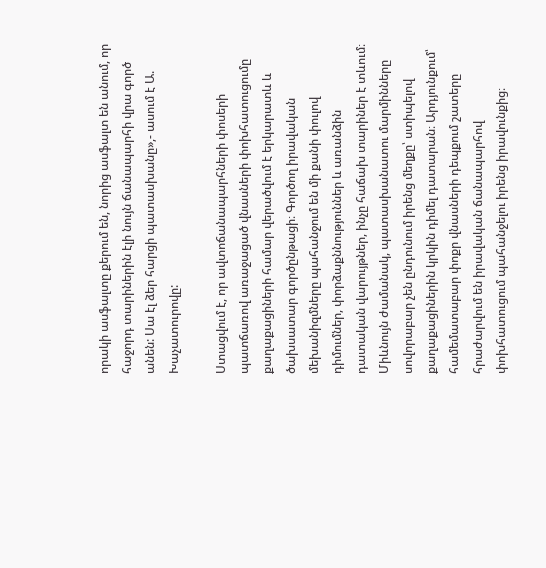որակի ասֆալտը քերում են, նորից ասֆալտ են անում, որ հաջորդ տարիներին էլի նույն ճանապարհի վրա գործ անեն: Սա էլ ձեր հարցի պատասխանը»,- ասում է Ա. Խաչատուրովը:

Ստացվում է, որ ավտոճանապարհների փոսերի պատճառով առաջացած վնասների փոխհատուցումը քաղաքացիների համար վերածվում է երկարատև և ծախսատար գործընթացի։ Գործող իրավական մեխանիզմները պահանջում են մի քանի փուլով դիմումներ, փորձաքննություններ և առանձին դատական վարույթներ, ինչը հաճախ տարիներ է տևում։ Միևնույն ժամանակ, պատասխանատու մարմինները սովորաբար չեն ընդունում իրենց մեղքը՝ ստիպելով քաղաքացիներին կրկին դիմել դատարան։ Արդյունքում՝ համեմատաբար փոքր վնասների դեպքում շատերը հրաժարվում են իրավական ճանապարհով փոխհատուցում պահանջելու իրենց իրավունքից։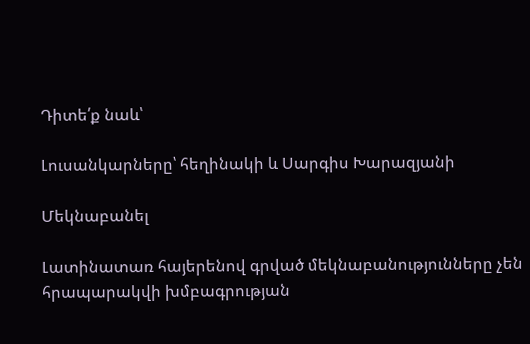Դիտե՛ք նաև՝

Լուսանկարները՝ հեղինակի և Սարգիս Խարազյանի

Մեկնաբանել

Լատինատառ հայերենով գրված մեկնաբանությունները չեն հրապարակվի խմբագրության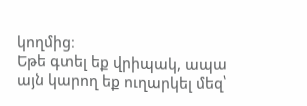կողմից։
Եթե գտել եք վրիպակ, ապա այն կարող եք ուղարկել մեզ՝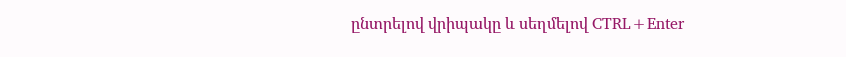ընտրելով վրիպակը և սեղմելով CTRL+Enter